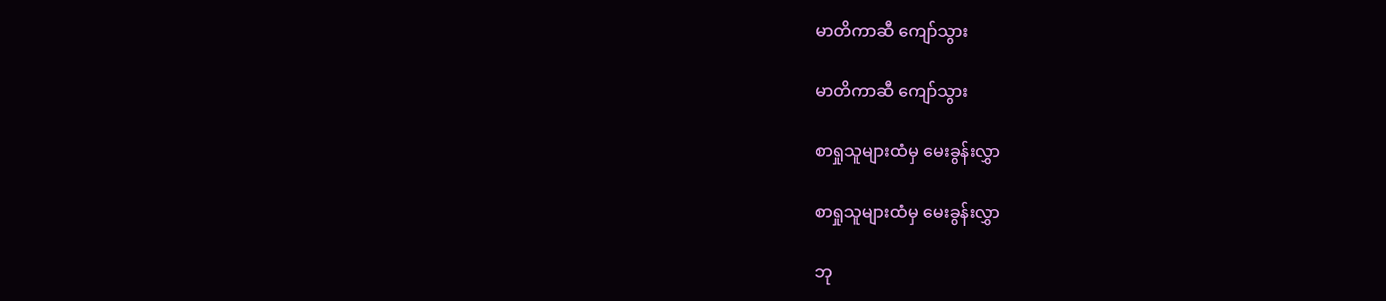မာတိကာဆီ ကျော်သွား

မာတိကာဆီ ကျော်သွား

စာရှုသူများထံမှ မေးခွန်းလွှာ

စာရှုသူများထံမှ မေးခွန်းလွှာ

ဘု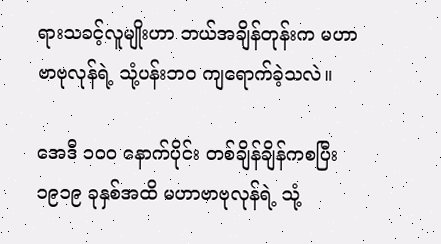ရားသခင့်လူမျိုးဟာ ဘယ်အချိန်တုန်းက မဟာဗာဗုလုန်ရဲ့ သုံ့ပန်းဘဝ ကျရောက်ခဲ့သလဲ။

အေဒီ ၁၀၀ နောက်ပိုင်း တစ်ချိန်ချိန်ကစပြီး ၁၉၁၉ ခုနှစ်အထိ မဟာဗာဗုလုန်ရဲ့ သုံ့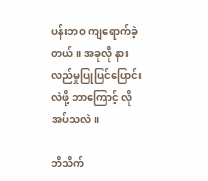ပန်းဘဝ ကျရောက်ခဲ့တယ်။ အခုလို နားလည်မှုပြုပြင်ပြောင်းလဲဖို့ ဘာကြောင့် လိုအပ်သလဲ။

ဘိသိက်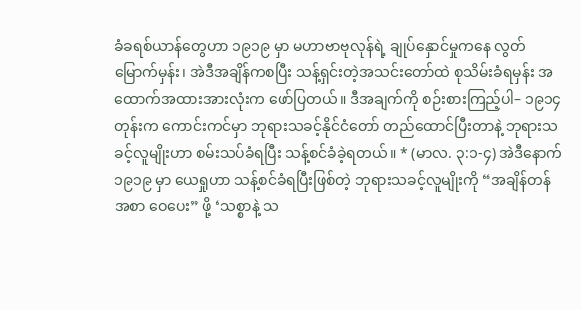ခံခရစ်ယာန်တွေဟာ ၁၉၁၉ မှာ မဟာဗာဗုလုန်ရဲ့ ချုပ်နှောင်မှုကနေ လွတ်မြောက်မှန်း၊ အဲဒီအချိန်ကစပြီး သန့်ရှင်းတဲ့အသင်းတော်ထဲ စုသိမ်းခံရမှန်း အထောက်အထားအားလုံးက ဖော်ပြတယ်။ ဒီအချက်ကို စဉ်းစားကြည့်ပါ– ၁၉၁၄ တုန်းက ကောင်းကင်မှာ ဘုရားသခင့်နိုင်ငံတော် တည်ထောင်ပြီးတာနဲ့ ဘုရားသခင့်လူမျိုးဟာ စမ်းသပ်ခံရပြီး သန့်စင်ခံခဲ့ရတယ်။ * (မာလ. ၃:၁-၄) အဲဒီနောက် ၁၉၁၉ မှာ ယေရှုဟာ သန့်စင်ခံရပြီးဖြစ်တဲ့ ဘုရားသခင့်လူမျိုးကို “အချိန်တန်အစာ ဝေပေး” ဖို့ ‘သစ္စာနဲ့ သ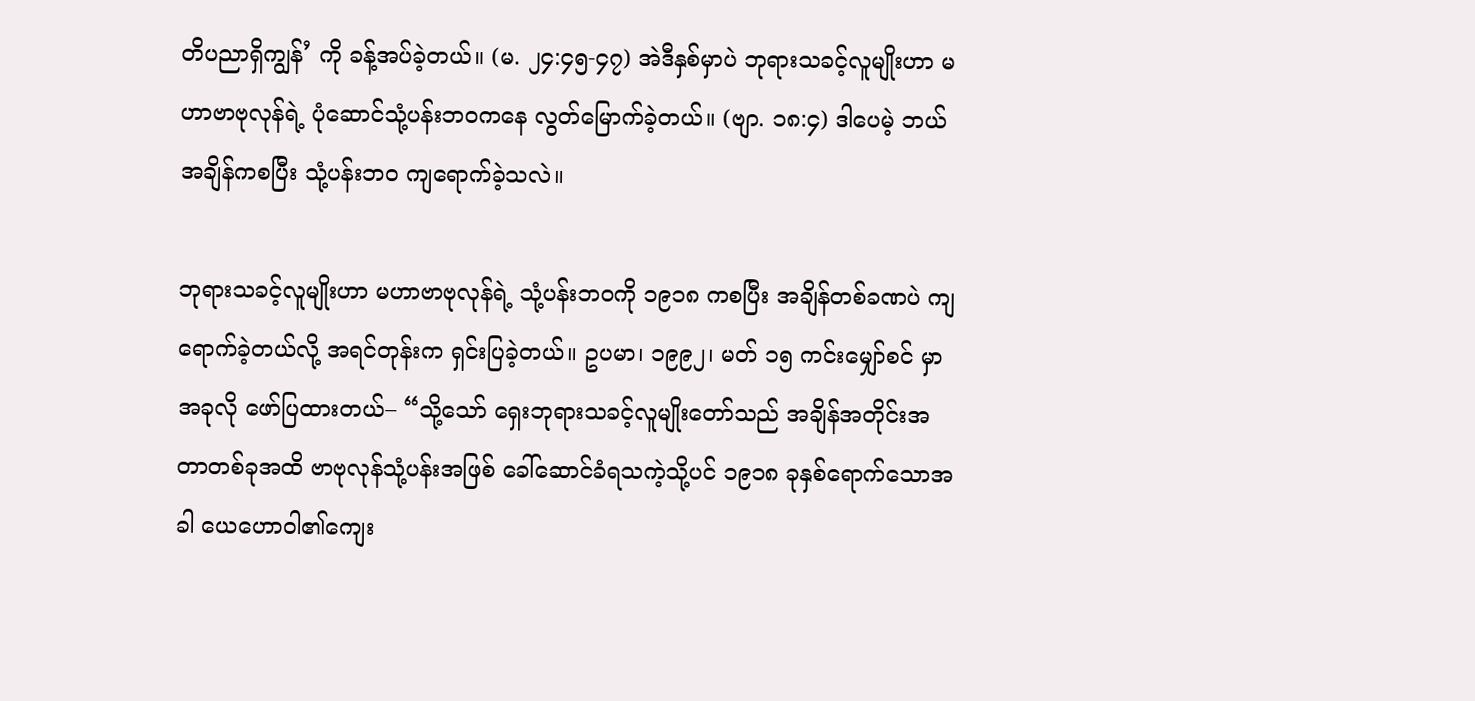တိပညာရှိကျွန်’ ကို ခန့်အပ်ခဲ့တယ်။ (မ. ၂၄:၄၅-၄၇) အဲဒီနှစ်မှာပဲ ဘုရားသခင့်လူမျိုးဟာ မဟာဗာဗုလုန်ရဲ့ ပုံဆောင်သုံ့ပန်းဘဝကနေ လွတ်မြောက်ခဲ့တယ်။ (ဗျာ. ၁၈:၄) ဒါပေမဲ့ ဘယ်အချိန်ကစပြီး သုံ့ပန်းဘဝ ကျရောက်ခဲ့သလဲ။

ဘုရားသခင့်လူမျိုးဟာ မဟာဗာဗုလုန်ရဲ့ သုံ့ပန်းဘဝကို ၁၉၁၈ ကစပြီး အချိန်တစ်ခဏပဲ ကျရောက်ခဲ့တယ်လို့ အရင်တုန်းက ရှင်းပြခဲ့တယ်။ ဥပမာ၊ ၁၉၉၂၊ မတ် ၁၅ ကင်းမျှော်စင် မှာ အခုလို ဖော်ပြထားတယ်– “သို့သော် ရှေးဘုရားသခင့်လူမျိုးတော်သည် အချိန်အတိုင်းအတာတစ်ခုအထိ ဗာဗုလုန်သုံ့ပန်းအဖြစ် ခေါ်ဆောင်ခံရသကဲ့သို့ပင် ၁၉၁၈ ခုနှစ်ရောက်သောအခါ ယေဟောဝါ၏ကျေး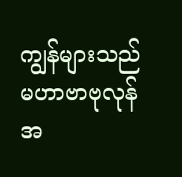ကျွန်များသည် မဟာဗာဗုလုန်အ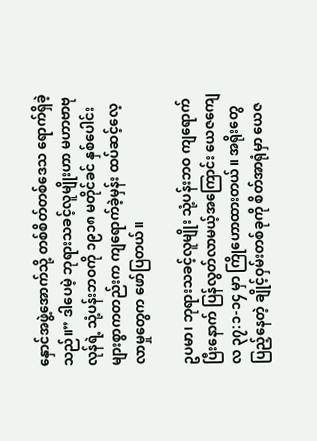နှောင်အဖွဲ့အောက်သို့ တစ်စိတ်တစ်ဒေသ ရောက်ရှိခဲ့သည်။” ဒါပေမဲ့ ဘုရားသခင့်လူမျိုးဟာ မဟာဗာဗုလုန်ရဲ့ သုံ့ပန်းဘဝကို ၁၉၁၈ မတိုင်ခင် နှစ်ပေါင်းများစွာကတည်းက ကျရောက်ခဲ့မှန်း ထပ်ဆင့်လေ့လာမှုတွေက ဖော်ပြတယ်။

ဥပမာ၊ ဘုရားသခင့်လူမျိုး သုံ့ပန်းဘဝ ကျရောက်ပြီးနောက် ပြန်လွတ်လာမယ့်အကြောင်း ယေဇကျေလ ၃၇:၁-၁၄ မှာ ကြိုဟောထားတယ်။ အရိုးတွေပြည့်နေတဲ့ ချိုင့်ဝှမ်းတစ်ခုကို စိတ်အာရုံမှာ ယေဇ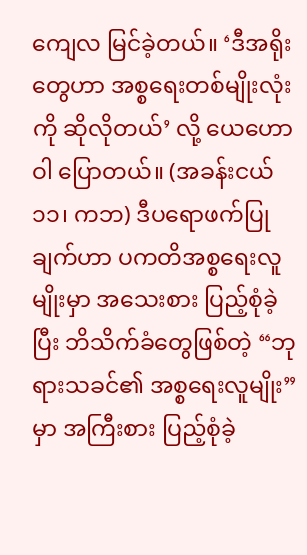ကျေလ မြင်ခဲ့တယ်။ ‘ဒီအရိုးတွေဟာ အစ္စရေးတစ်မျိုးလုံးကို ဆိုလိုတယ်’ လို့ ယေဟောဝါ ပြောတယ်။ (အခန်းငယ် ၁၁၊ ကဘ) ဒီပရောဖက်ပြုချက်ဟာ ပကတိအစ္စရေးလူမျိုးမှာ အသေးစား ပြည့်စုံခဲ့ပြီး ဘိသိက်ခံတွေဖြစ်တဲ့ “ဘုရားသခင်၏ အစ္စရေးလူမျိုး” မှာ အကြီးစား ပြည့်စုံခဲ့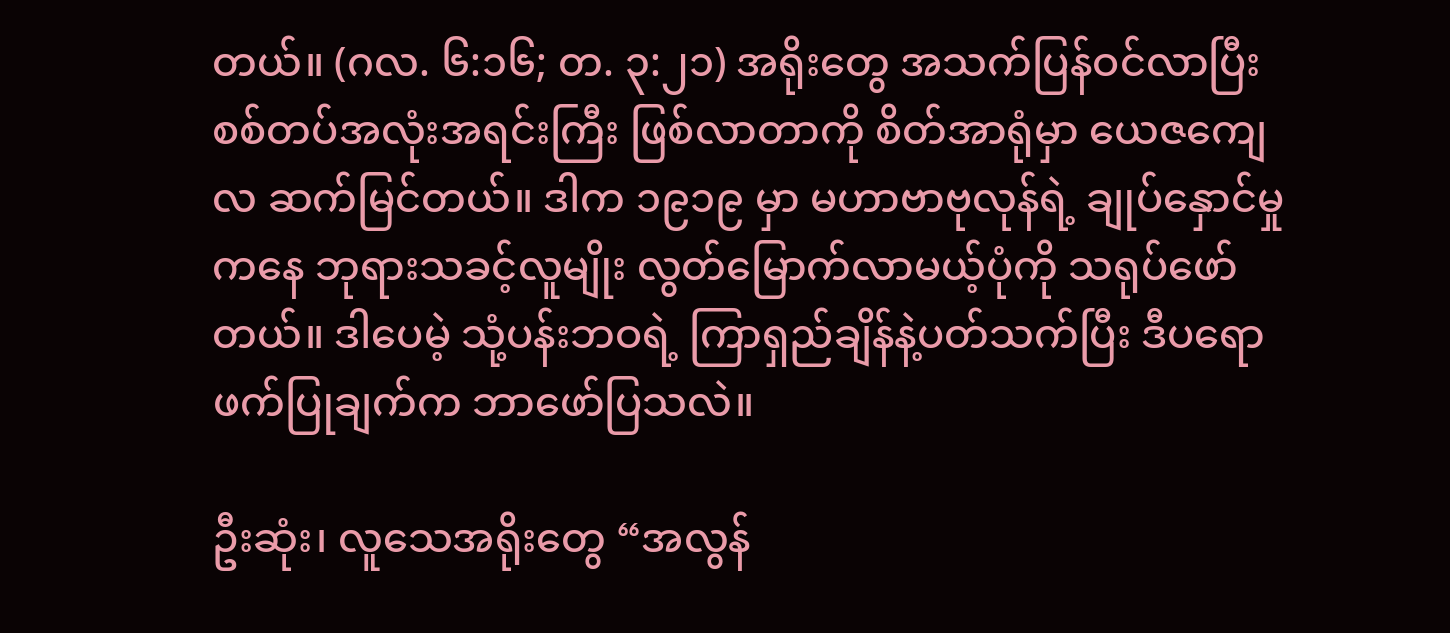တယ်။ (ဂလ. ၆:၁၆; တ. ၃:၂၁) အရိုးတွေ အသက်ပြန်ဝင်လာပြီး စစ်တပ်အလုံးအရင်းကြီး ဖြစ်လာတာကို စိတ်အာရုံမှာ ယေဇကျေလ ဆက်မြင်တယ်။ ဒါက ၁၉၁၉ မှာ မဟာဗာဗုလုန်ရဲ့ ချုပ်နှောင်မှုကနေ ဘုရားသခင့်လူမျိုး လွတ်မြောက်လာမယ့်ပုံကို သရုပ်ဖော်တယ်။ ဒါပေမဲ့ သုံ့ပန်းဘဝရဲ့ ကြာရှည်ချိန်နဲ့ပတ်သက်ပြီး ဒီပရောဖက်ပြုချက်က ဘာဖော်ပြသလဲ။

ဦးဆုံး၊ လူသေအရိုးတွေ “အလွန်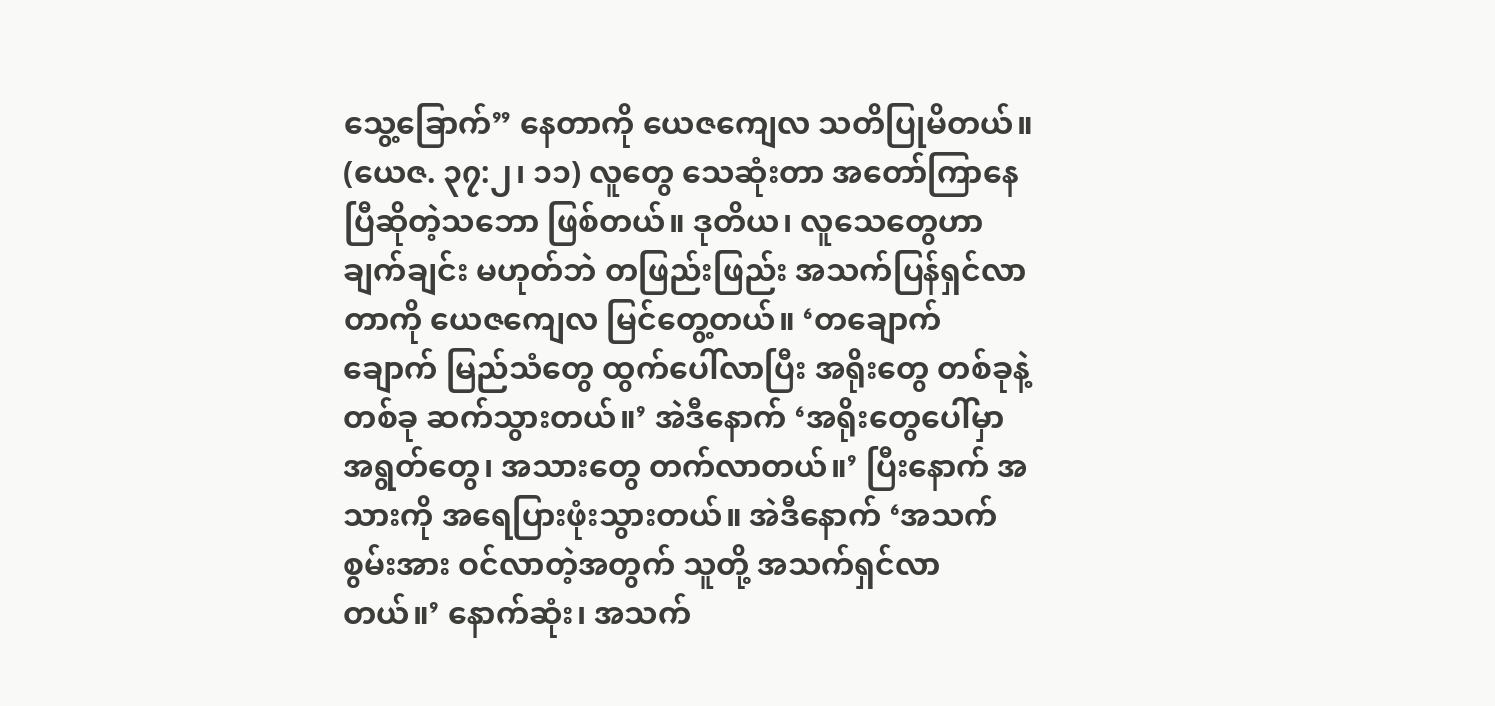သွေ့ခြောက်” နေတာကို ယေဇကျေလ သတိပြုမိတယ်။ (ယေဇ. ၃၇:၂၊ ၁၁) လူတွေ သေဆုံးတာ အတော်ကြာနေပြီဆိုတဲ့သဘော ဖြစ်တယ်။ ဒုတိယ၊ လူသေတွေဟာ ချက်ချင်း မဟုတ်ဘဲ တဖြည်းဖြည်း အသက်ပြန်ရှင်လာတာကို ယေဇကျေလ မြင်တွေ့တယ်။ ‘တချောက်ချောက် မြည်သံတွေ ထွက်ပေါ်လာပြီး အရိုးတွေ တစ်ခုနဲ့တစ်ခု ဆက်သွားတယ်။’ အဲဒီနောက် ‘အရိုးတွေပေါ်မှာ အရွတ်တွေ၊ အသားတွေ တက်လာတယ်။’ ပြီးနောက် အသားကို အရေပြားဖုံးသွားတယ်။ အဲဒီနောက် ‘အသက်စွမ်းအား ဝင်လာတဲ့အတွက် သူတို့ အသက်ရှင်လာတယ်။’ နောက်ဆုံး၊ အသက်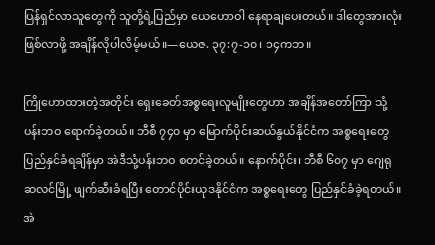ပြန်ရှင်လာသူတွေကို သူတို့ရဲ့ပြည်မှာ ယေဟောဝါ နေရာချပေးတယ်။ ဒါတွေအားလုံးဖြစ်လာဖို့ အချိန်လိုပါလိမ့်မယ်။—ယေဇ. ၃၇:၇-၁၀၊ ၁၄ကဘ။

ကြိုဟောထားတဲ့အတိုင်း ရှေးခေတ်အစ္စရေးလူမျိုးတွေဟာ အချိန်အတော်ကြာ သုံ့ပန်းဘဝ ရောက်ခဲ့တယ်။ ဘီစီ ၇၄၀ မှာ မြောက်ပိုင်းဆယ်နွယ်နိုင်ငံက အစ္စရေးတွေ ပြည်နှင်ခံရချိန်မှာ အဲဒီသုံ့ပန်းဘဝ စတင်ခဲ့တယ်။ နောက်ပိုင်း၊ ဘီစီ ၆၀၇ မှာ ဂျေရုဆလင်မြို့ ဖျက်ဆီးခံရပြီး တောင်ပိုင်းယုဒနိုင်ငံက အစ္စရေးတွေ ပြည်နှင်ခံခဲ့ရတယ်။ အဲ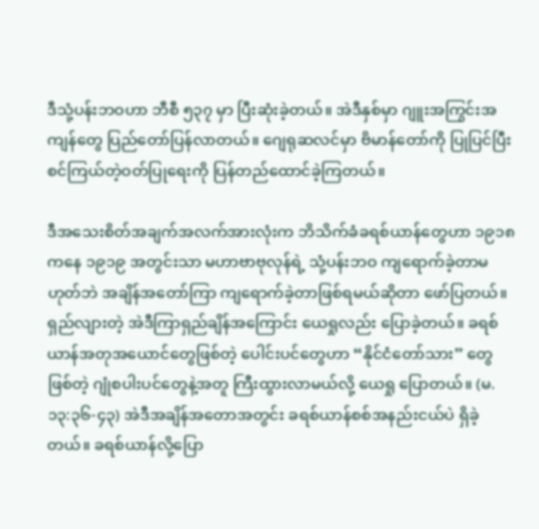ဒီသုံ့ပန်းဘဝဟာ ဘီစီ ၅၃၇ မှာ ပြီးဆုံးခဲ့တယ်။ အဲဒီနှစ်မှာ ဂျူးအကြွင်းအကျန်တွေ ပြည်တော်ပြန်လာတယ်။ ဂျေရုဆလင်မှာ ဗိမာန်တော်ကို ပြုပြင်ပြီး စင်ကြယ်တဲ့ဝတ်ပြုရေးကို ပြန်တည်ထောင်ခဲ့ကြတယ်။

ဒီအသေးစိတ်အချက်အလက်အားလုံးက ဘိသိက်ခံခရစ်ယာန်တွေဟာ ၁၉၁၈ ကနေ ၁၉၁၉ အတွင်းသာ မဟာဗာဗုလုန်ရဲ့ သုံ့ပန်းဘဝ ကျရောက်ခဲ့တာမဟုတ်ဘဲ အချိန်အတော်ကြာ ကျရောက်ခဲ့တာဖြစ်ရမယ်ဆိုတာ ဖော်ပြတယ်။ ရှည်လျားတဲ့ အဲဒီကြာရှည်ချိန်အကြောင်း ယေရှုလည်း ပြောခဲ့တယ်။ ခရစ်ယာန်အတုအယောင်တွေဖြစ်တဲ့ ပေါင်းပင်တွေဟာ “နိုင်ငံတော်သား” တွေဖြစ်တဲ့ ဂျုံစပါးပင်တွေနဲ့အတူ ကြီးထွားလာမယ်လို့ ယေရှု ပြောတယ်။ (မ. ၁၃:၃၆-၄၃) အဲဒီအချိန်အတောအတွင်း ခရစ်ယာန်စစ်အနည်းငယ်ပဲ ရှိခဲ့တယ်။ ခရစ်ယာန်လို့ပြော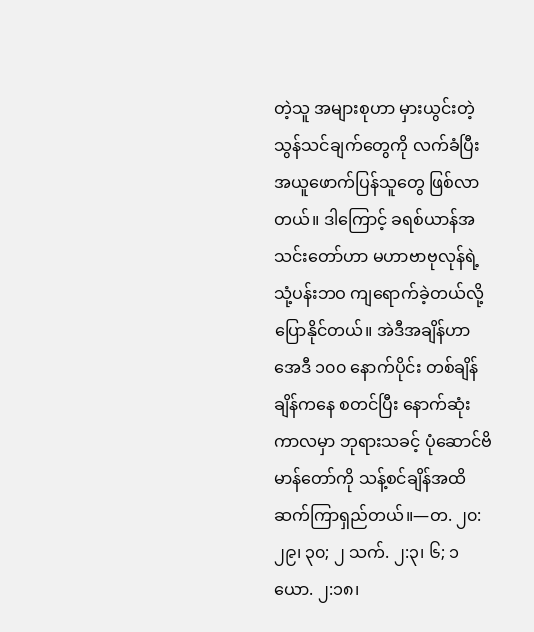တဲ့သူ အများစုဟာ မှားယွင်းတဲ့သွန်သင်ချက်တွေကို လက်ခံပြီး အယူဖောက်ပြန်သူတွေ ဖြစ်လာတယ်။ ဒါကြောင့် ခရစ်ယာန်အသင်းတော်ဟာ မဟာဗာဗုလုန်ရဲ့ သုံ့ပန်းဘဝ ကျရောက်ခဲ့တယ်လို့ ပြောနိုင်တယ်။ အဲဒီအချိန်ဟာ အေဒီ ၁၀၀ နောက်ပိုင်း တစ်ချိန်ချိန်ကနေ စတင်ပြီး နောက်ဆုံးကာလမှာ ဘုရားသခင့် ပုံဆောင်ဗိမာန်တော်ကို သန့်စင်ချိန်အထိ ဆက်ကြာရှည်တယ်။—တ. ၂၀:၂၉၊ ၃၀; ၂ သက်. ၂:၃၊ ၆; ၁ ယော. ၂:၁၈၊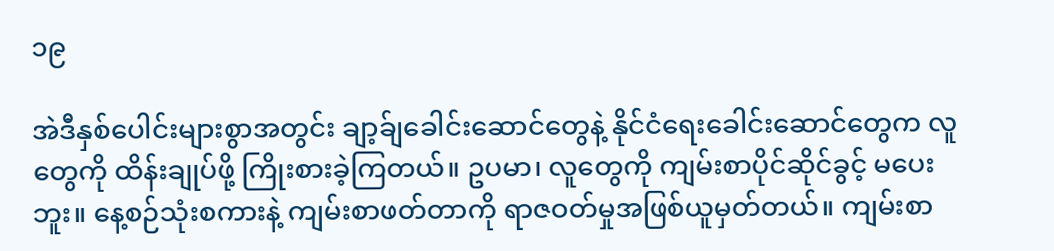၁၉

အဲဒီနှစ်ပေါင်းများစွာအတွင်း ချာ့ခ်ျခေါင်းဆောင်တွေနဲ့ နိုင်ငံရေးခေါင်းဆောင်တွေက လူတွေကို ထိန်းချုပ်ဖို့ ကြိုးစားခဲ့ကြတယ်။ ဥပမာ၊ လူတွေကို ကျမ်းစာပိုင်ဆိုင်ခွင့် မပေးဘူး။ နေ့စဉ်သုံးစကားနဲ့ ကျမ်းစာဖတ်တာကို ရာဇဝတ်မှုအဖြစ်ယူမှတ်တယ်။ ကျမ်းစာ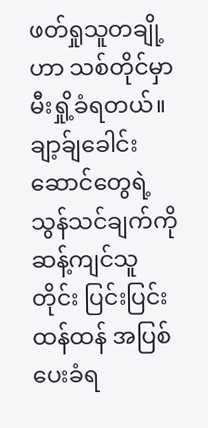ဖတ်ရှုသူတချို့ဟာ သစ်တိုင်မှာ မီးရှို့ခံရတယ်။ ချာ့ခ်ျခေါင်းဆောင်တွေရဲ့ သွန်သင်ချက်ကို ဆန့်ကျင်သူတိုင်း ပြင်းပြင်းထန်ထန် အပြစ်ပေးခံရ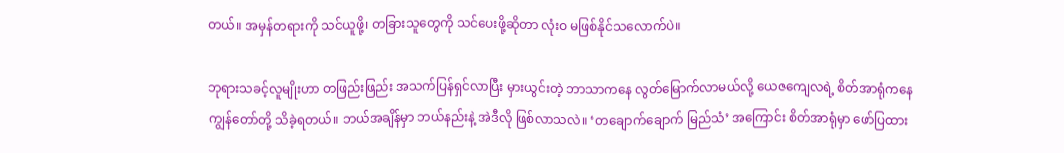တယ်။ အမှန်တရားကို သင်ယူဖို့၊ တခြားသူတွေကို သင်ပေးဖို့ဆိုတာ လုံးဝ မဖြစ်နိုင်သလောက်ပဲ။

ဘုရားသခင့်လူမျိုးဟာ တဖြည်းဖြည်း အသက်ပြန်ရှင်လာပြီး မှားယွင်းတဲ့ ဘာသာကနေ လွတ်မြောက်လာမယ်လို့ ယေဇကျေလရဲ့ စိတ်အာရုံကနေ ကျွန်တော်တို့ သိခဲ့ရတယ်။ ဘယ်အချိန်မှာ ဘယ်နည်းနဲ့ အဲဒီလို ဖြစ်လာသလဲ။ ‘တချောက်ချောက် မြည်သံ’ အကြောင်း စိတ်အာရုံမှာ ဖော်ပြထား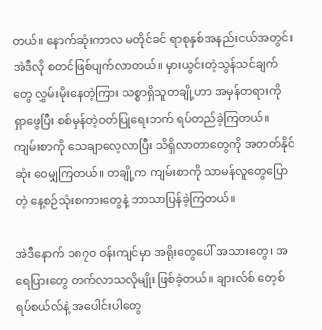တယ်။ နောက်ဆုံးကာလ မတိုင်ခင် ရာစုနှစ်အနည်းငယ်အတွင်း အဲဒီလို စတင်ဖြစ်ပျက်လာတယ်။ မှားယွင်းတဲ့သွန်သင်ချက်တွေ လွှမ်းမိုးနေတဲ့ကြား သစ္စာရှိသူတချို့ဟာ အမှန်တရားကို ရှာဖွေပြီး စစ်မှန်တဲ့ဝတ်ပြုရေးဘက် ရပ်တည်ခဲ့ကြတယ်။ ကျမ်းစာကို သေချာလေ့လာပြီး သိရှိလာတာတွေကို အတတ်နိုင်ဆုံး ဝေမျှကြတယ်။ တချို့က ကျမ်းစာကို သာမန်လူတွေပြောတဲ့ နေ့စဉ်သုံးစကားတွေနဲ့ ဘာသာပြန်ခဲ့ကြတယ်။

အဲဒီနောက် ၁၈၇၀ ဝန်းကျင်မှာ အရိုးတွေပေါ် အသားတွေ၊ အရေပြားတွေ တက်လာသလိုမျိုး ဖြစ်ခဲ့တယ်။ ချားလ်စ် တေ့စ် ရပ်စယ်လ်နဲ့ အပေါင်းပါတွေ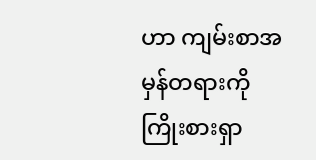ဟာ ကျမ်းစာအမှန်တရားကို ကြိုးစားရှာ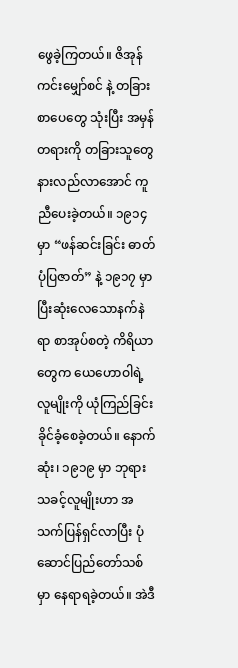ဖွေခဲ့ကြတယ်။ ဇိအုန်ကင်းမျှော်စင် နဲ့ တခြားစာပေတွေ သုံးပြီး အမှန်တရားကို တခြားသူတွေ နားလည်လာအောင် ကူညီပေးခဲ့တယ်။ ၁၉၁၄ မှာ “ဖန်ဆင်းခြင်း ဓာတ်ပုံပြဇာတ်” နဲ့ ၁၉၁၇ မှာ ပြီးဆုံးလေသောနက်နဲရာ စာအုပ်စတဲ့ ကိရိယာတွေက ယေဟောဝါရဲ့ လူမျိုးကို ယုံကြည်ခြင်း ခိုင်ခံ့စေခဲ့တယ်။ နောက်ဆုံး၊ ၁၉၁၉ မှာ ဘုရားသခင့်လူမျိုးဟာ အသက်ပြန်ရှင်လာပြီး ပုံဆောင်ပြည်တော်သစ်မှာ နေရာရခဲ့တယ်။ အဲဒီ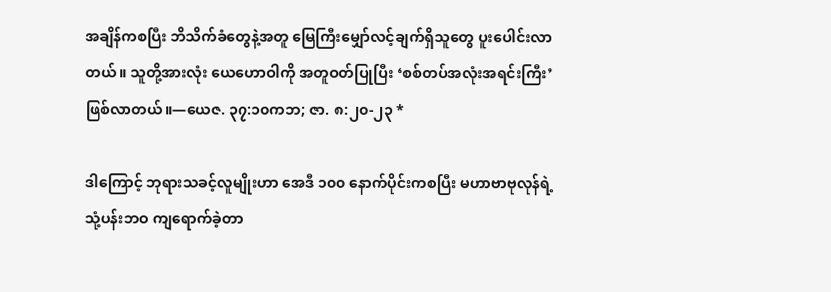အချိန်ကစပြီး ဘိသိက်ခံတွေနဲ့အတူ မြေကြီးမျှော်လင့်ချက်ရှိသူတွေ ပူးပေါင်းလာတယ်။ သူတို့အားလုံး ယေဟောဝါကို အတူဝတ်ပြုပြီး ‘စစ်တပ်အလုံးအရင်းကြီး’ ဖြစ်လာတယ်။—ယေဇ. ၃၇:၁၀ကဘ; ဇာ. ၈:၂၀-၂၃ *

ဒါကြောင့် ဘုရားသခင့်လူမျိုးဟာ အေဒီ ၁၀၀ နောက်ပိုင်းကစပြီး မဟာဗာဗုလုန်ရဲ့ သုံ့ပန်းဘဝ ကျရောက်ခဲ့တာ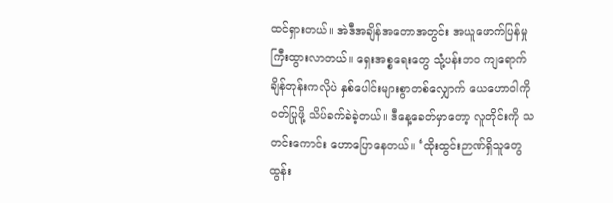ထင်ရှားတယ်။ အဲဒီအချိန်အတောအတွင်း အယူဖောက်ပြန်မှု ကြီးထွားလာတယ်။ ရှေးအစ္စရေးတွေ သုံ့ပန်းဘဝ ကျရောက်ချိန်တုန်းကလိုပဲ နှစ်ပေါင်းများစွာတစ်လျှောက် ယေဟောဝါကို ဝတ်ပြုဖို့ သိပ်ခက်ခဲခဲ့တယ်။ ဒီနေ့ခေတ်မှာတော့ လူတိုင်းကို သတင်းကောင်း ဟောပြောနေတယ်။ ‘ထိုးထွင်းဉာဏ်ရှိသူတွေ ထွန်း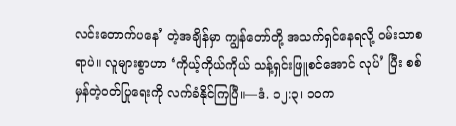လင်းတောက်ပနေ’ တဲ့အချိန်မှာ ကျွန်တော်တို့ အသက်ရှင်နေရလို့ ဝမ်းသာစရာပဲ။ လူများစွာဟာ ‘ကိုယ့်ကိုယ်ကိုယ် သန့်ရှင်းဖြူစင်အောင် လုပ်’ ပြီး စစ်မှန်တဲ့ဝတ်ပြုရေးကို လက်ခံနိုင်ကြပြီ။—ဒံ. ၁၂:၃၊ ၁၀က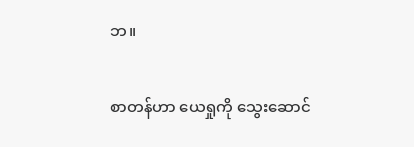ဘ။

စာတန်ဟာ ယေရှုကို သွေးဆောင်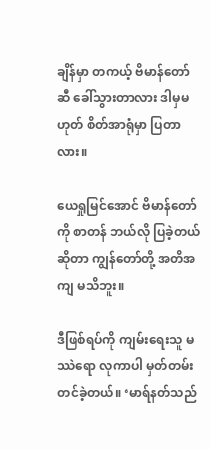ချိန်မှာ တကယ့် ဗိမာန်တော်ဆီ ခေါ်သွားတာလား ဒါမှမဟုတ် စိတ်အာရုံမှာ ပြတာလား။

ယေရှုမြင်အောင် ဗိမာန်တော်ကို စာတန် ဘယ်လို ပြခဲ့တယ်ဆိုတာ ကျွန်တော်တို့ အတိအကျ မသိဘူး။

ဒီဖြစ်ရပ်ကို ကျမ်းရေးသူ မဿဲရော လုကာပါ မှတ်တမ်းတင်ခဲ့တယ်။ ‘မာရ်နတ်သည်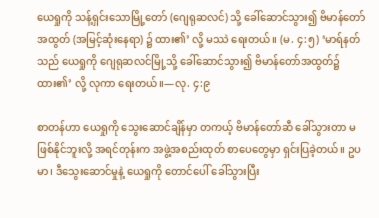ယေရှုကို သန့်ရှင်းသောမြို့တော် (ဂျေရုဆလင်) သို့ ခေါ်ဆောင်သွား၍ ဗိမာန်တော်အထွတ် (အမြင့်ဆုံးနေရာ) ၌ ထား၏’ လို့ မဿဲ ရေးတယ်။ (မ. ၄:၅) ‘မာရ်နတ်သည် ယေရှုကို ဂျေရုဆလင်မြို့သို့ ခေါ်ဆောင်သွား၍ ဗိမာန်တော်အထွတ်၌ ထား၏’ လို့ လုကာ ရေးတယ်။—လု. ၄:၉

စာတန်ဟာ ယေရှုကို သွေးဆောင်ချိန်မှာ တကယ့် ဗိမာန်တော်ဆီ ခေါ်သွားတာ မဖြစ်နိုင်ဘူးလို့ အရင်တုန်းက အဖွဲ့အစည်းထုတ် စာပေတွေမှာ ရှင်းပြခဲ့တယ်။ ဥပမာ၊ ဒီသွေးဆောင်မှုနဲ့ ယေရှုကို တောင်ပေါ် ခေါ်သွားပြီး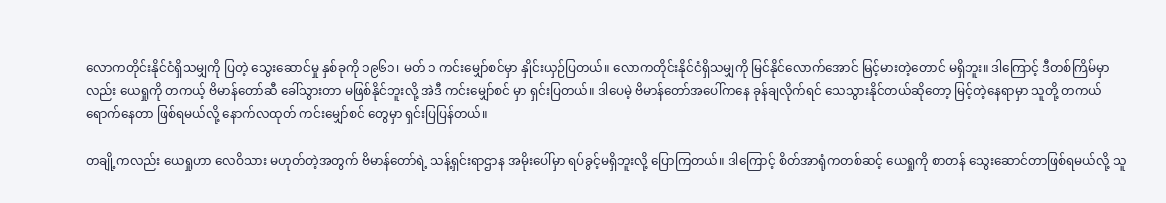လောကတိုင်းနိုင်ငံရှိသမျှကို ပြတဲ့ သွေးဆောင်မှု နှစ်ခုကို ၁၉၆၁၊ မတ် ၁ ကင်းမျှော်စင်မှာ နှိုင်းယှဉ်ပြတယ်။ လောကတိုင်းနိုင်ငံရှိသမျှကို မြင်နိုင်လောက်အောင် မြင့်မားတဲ့တောင် မရှိဘူး။ ဒါကြောင့် ဒီတစ်ကြိမ်မှာလည်း ယေရှုကို တကယ့် ဗိမာန်တော်ဆီ ခေါ်သွားတာ မဖြစ်နိုင်ဘူးလို့ အဲဒီ ကင်းမျှော်စင် မှာ ရှင်းပြတယ်။ ဒါပေမဲ့ ဗိမာန်တော်အပေါ်ကနေ ခုန်ချလိုက်ရင် သေသွားနိုင်တယ်ဆိုတော့ မြင့်တဲ့နေရာမှာ သူတို့ တကယ်ရောက်နေတာ ဖြစ်ရမယ်လို့ နောက်လထုတ် ကင်းမျှော်စင် တွေမှာ ရှင်းပြပြန်တယ်။

တချို့ကလည်း ယေရှုဟာ လေဝိသား မဟုတ်တဲ့အတွက် ဗိမာန်တော်ရဲ့ သန့်ရှင်းရာဌာန အမိုးပေါ်မှာ ရပ်ခွင့်မရှိဘူးလို့ ပြောကြတယ်။ ဒါကြောင့် စိတ်အာရုံကတစ်ဆင့် ယေရှုကို စာတန် သွေးဆောင်တာဖြစ်ရမယ်လို့ သူ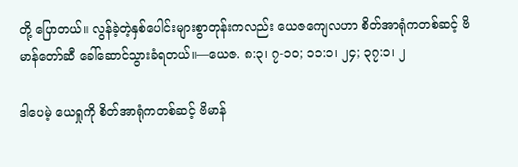တို့ ပြောတယ်။ လွန်ခဲ့တဲ့နှစ်ပေါင်းများစွာတုန်းကလည်း ယေဇကျေလဟာ စိတ်အာရုံကတစ်ဆင့် ဗိမာန်တော်ဆီ ခေါ်ဆောင်သွားခံရတယ်။—ယေဇ. ၈:၃၊ ၇-၁၀; ၁၁:၁၊ ၂၄; ၃၇:၁၊ ၂

ဒါပေမဲ့ ယေရှုကို စိတ်အာရုံကတစ်ဆင့် ဗိမာန်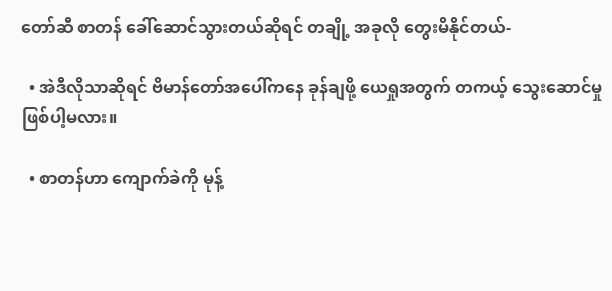တော်ဆီ စာတန် ခေါ်ဆောင်သွားတယ်ဆိုရင် တချို့ အခုလို တွေးမိနိုင်တယ်-

  • အဲဒီလိုသာဆိုရင် ဗိမာန်တော်အပေါ်ကနေ ခုန်ချဖို့ ယေရှုအတွက် တကယ့် သွေးဆောင်မှုဖြစ်ပါ့မလား။

  • စာတန်ဟာ ကျောက်ခဲကို မုန့်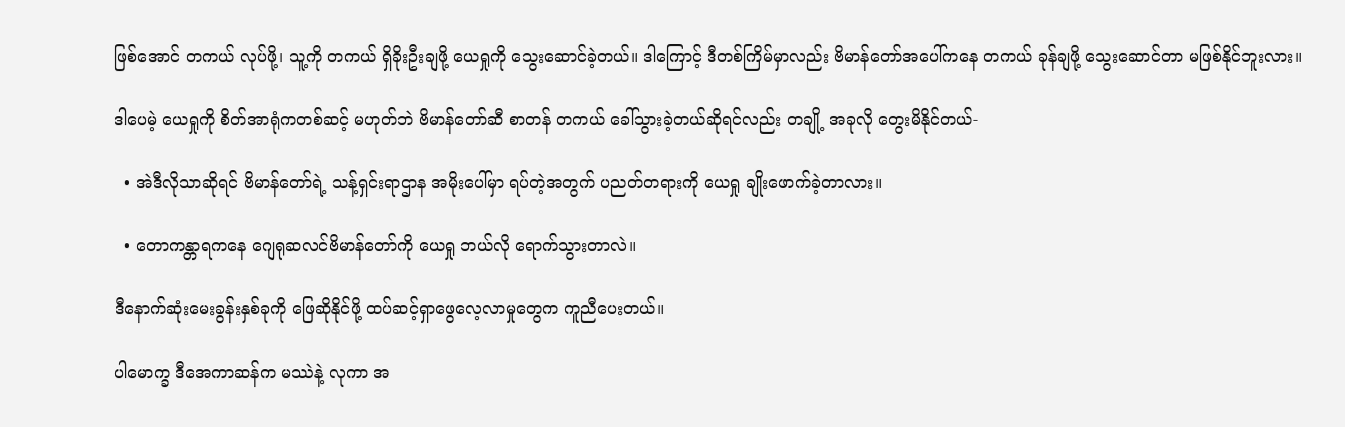ဖြစ်အောင် တကယ် လုပ်ဖို့၊ သူ့ကို တကယ် ရှိခိုးဦးချဖို့ ယေရှုကို သွေးဆောင်ခဲ့တယ်။ ဒါကြောင့် ဒီတစ်ကြိမ်မှာလည်း ဗိမာန်တော်အပေါ်ကနေ တကယ် ခုန်ချဖို့ သွေးဆောင်တာ မဖြစ်နိုင်ဘူးလား။

ဒါပေမဲ့ ယေရှုကို စိတ်အာရုံကတစ်ဆင့် မဟုတ်ဘဲ ဗိမာန်တော်ဆီ စာတန် တကယ် ခေါ်သွားခဲ့တယ်ဆိုရင်လည်း တချို့ အခုလို တွေးမိနိုင်တယ်-

  • အဲဒီလိုသာဆိုရင် ဗိမာန်တော်ရဲ့ သန့်ရှင်းရာဌာန အမိုးပေါ်မှာ ရပ်တဲ့အတွက် ပညတ်တရားကို ယေရှု ချိုးဖောက်ခဲ့တာလား။

  • တောကန္တာရကနေ ဂျေရုဆလင်ဗိမာန်တော်ကို ယေရှု ဘယ်လို ရောက်သွားတာလဲ။

ဒီနောက်ဆုံးမေးခွန်းနှစ်ခုကို ဖြေဆိုနိုင်ဖို့ ထပ်ဆင့်ရှာဖွေလေ့လာမှုတွေက ကူညီပေးတယ်။

ပါမောက္ခ ဒီအေကာဆန်က မဿဲနဲ့ လုကာ အ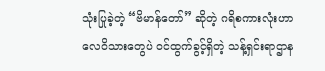သုံးပြုခဲ့တဲ့ “ဗိမာန်တော်” ဆိုတဲ့ ဂရိစကားလုံးဟာ လေဝိသားတွေပဲ ဝင်ထွက်ခွင့်ရှိတဲ့ သန့်ရှင်းရာဌာန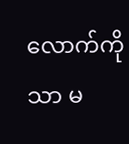လောက်ကိုသာ မ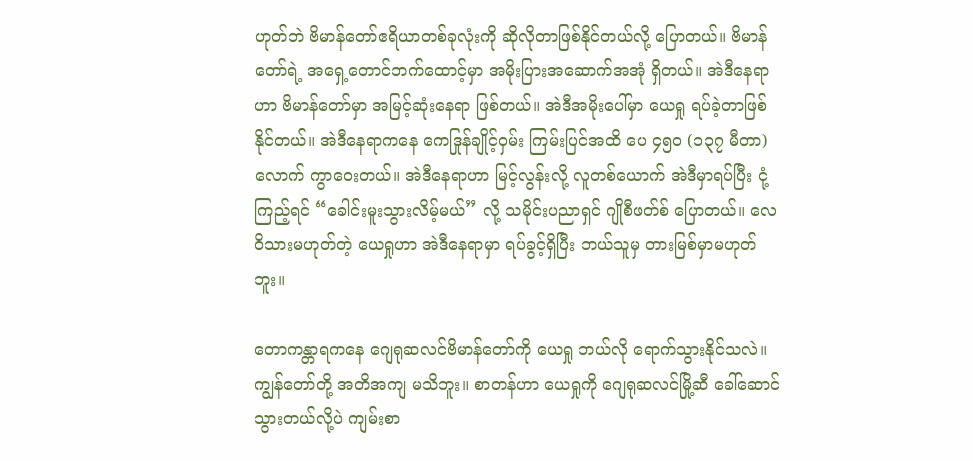ဟုတ်ဘဲ ဗိမာန်တော်ဧရိယာတစ်ခုလုံးကို ဆိုလိုတာဖြစ်နိုင်တယ်လို့ ပြောတယ်။ ဗိမာန်တော်ရဲ့ အရှေ့တောင်ဘက်ထောင့်မှာ အမိုးပြားအဆောက်အအုံ ရှိတယ်။ အဲဒီနေရာဟာ ဗိမာန်တော်မှာ အမြင့်ဆုံးနေရာ ဖြစ်တယ်။ အဲဒီအမိုးပေါ်မှာ ယေရှု ရပ်ခဲ့တာဖြစ်နိုင်တယ်။ အဲဒီနေရာကနေ ကေဒြုန်ချိုင့်ဝှမ်း ကြမ်းပြင်အထိ ပေ ၄၅၀ (၁၃၇ မီတာ) လောက် ကွာဝေးတယ်။ အဲဒီနေရာဟာ မြင့်လွန်းလို့ လူတစ်ယောက် အဲဒီမှာရပ်ပြီး ငုံ့ကြည့်ရင် “ခေါင်းမူးသွားလိမ့်မယ်” လို့ သမိုင်းပညာရှင် ဂျိုစီဖတ်စ် ပြောတယ်။ လေဝိသားမဟုတ်တဲ့ ယေရှုဟာ အဲဒီနေရာမှာ ရပ်ခွင့်ရှိပြီး ဘယ်သူမှ တားမြစ်မှာမဟုတ်ဘူး။

တောကန္တာရကနေ ဂျေရုဆလင်ဗိမာန်တော်ကို ယေရှု ဘယ်လို ရောက်သွားနိုင်သလဲ။ ကျွန်တော်တို့ အတိအကျ မသိဘူး။ စာတန်ဟာ ယေရှုကို ဂျေရုဆလင်မြို့ဆီ ခေါ်ဆောင်သွားတယ်လို့ပဲ ကျမ်းစာ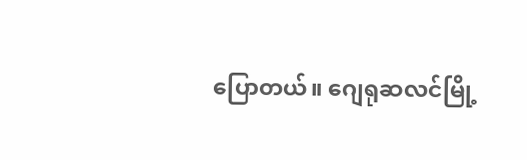ပြောတယ်။ ဂျေရုဆလင်မြို့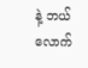နဲ့ ဘယ်လောက်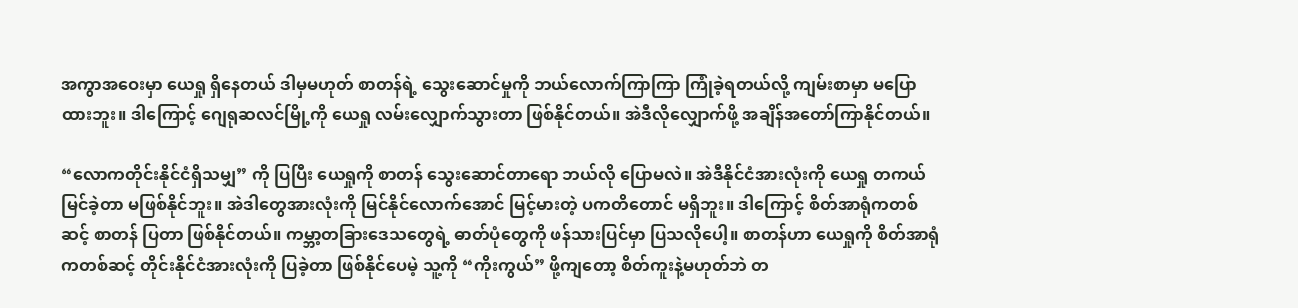အကွာအဝေးမှာ ယေရှု ရှိနေတယ် ဒါမှမဟုတ် စာတန်ရဲ့ သွေးဆောင်မှုကို ဘယ်လောက်ကြာကြာ ကြုံခဲ့ရတယ်လို့ ကျမ်းစာမှာ မပြောထားဘူး။ ဒါကြောင့် ဂျေရုဆလင်မြို့ကို ယေရှု လမ်းလျှောက်သွားတာ ဖြစ်နိုင်တယ်။ အဲဒီလိုလျှောက်ဖို့ အချိန်အတော်ကြာနိုင်တယ်။

“လောကတိုင်းနိုင်ငံရှိသမျှ” ကို ပြပြီး ယေရှုကို စာတန် သွေးဆောင်တာရော ဘယ်လို ပြောမလဲ။ အဲဒီနိုင်ငံအားလုံးကို ယေရှု တကယ် မြင်ခဲ့တာ မဖြစ်နိုင်ဘူး။ အဲဒါတွေအားလုံးကို မြင်နိုင်လောက်အောင် မြင့်မားတဲ့ ပကတိတောင် မရှိဘူး။ ဒါကြောင့် စိတ်အာရုံကတစ်ဆင့် စာတန် ပြတာ ဖြစ်နိုင်တယ်။ ကမ္ဘာ့တခြားဒေသတွေရဲ့ ဓာတ်ပုံတွေကို ဖန်သားပြင်မှာ ပြသလိုပေါ့။ စာတန်ဟာ ယေရှုကို စိတ်အာရုံကတစ်ဆင့် တိုင်းနိုင်ငံအားလုံးကို ပြခဲ့တာ ဖြစ်နိုင်ပေမဲ့ သူ့ကို “ကိုးကွယ်” ဖို့ကျတော့ စိတ်ကူးနဲ့မဟုတ်ဘဲ တ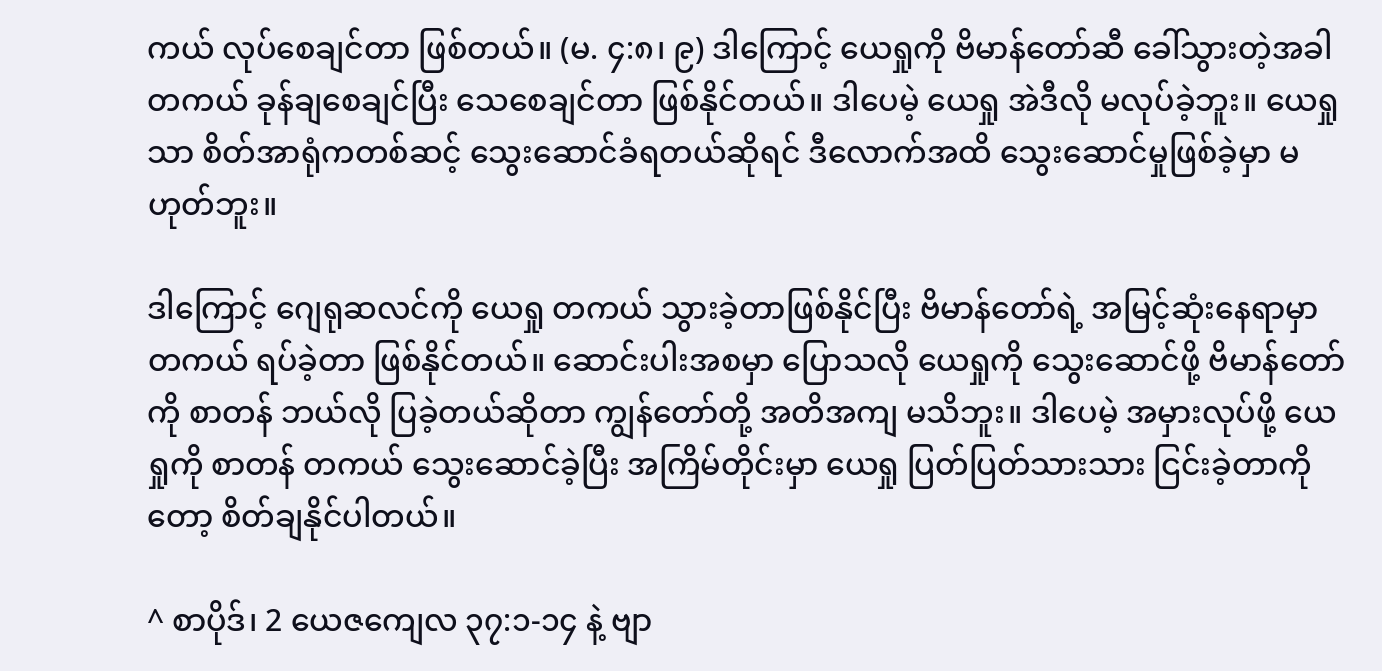ကယ် လုပ်စေချင်တာ ဖြစ်တယ်။ (မ. ၄:၈၊ ၉) ဒါကြောင့် ယေရှုကို ဗိမာန်တော်ဆီ ခေါ်သွားတဲ့အခါ တကယ် ခုန်ချစေချင်ပြီး သေစေချင်တာ ဖြစ်နိုင်တယ်။ ဒါပေမဲ့ ယေရှု အဲဒီလို မလုပ်ခဲ့ဘူး။ ယေရှုသာ စိတ်အာရုံကတစ်ဆင့် သွေးဆောင်ခံရတယ်ဆိုရင် ဒီလောက်အထိ သွေးဆောင်မှုဖြစ်ခဲ့မှာ မဟုတ်ဘူး။

ဒါကြောင့် ဂျေရုဆလင်ကို ယေရှု တကယ် သွားခဲ့တာဖြစ်နိုင်ပြီး ဗိမာန်တော်ရဲ့ အမြင့်ဆုံးနေရာမှာ တကယ် ရပ်ခဲ့တာ ဖြစ်နိုင်တယ်။ ဆောင်းပါးအစမှာ ပြောသလို ယေရှုကို သွေးဆောင်ဖို့ ဗိမာန်တော်ကို စာတန် ဘယ်လို ပြခဲ့တယ်ဆိုတာ ကျွန်တော်တို့ အတိအကျ မသိဘူး။ ဒါပေမဲ့ အမှားလုပ်ဖို့ ယေရှုကို စာတန် တကယ် သွေးဆောင်ခဲ့ပြီး အကြိမ်တိုင်းမှာ ယေရှု ပြတ်ပြတ်သားသား ငြင်းခဲ့တာကိုတော့ စိတ်ချနိုင်ပါတယ်။

^ စာပိုဒ်၊ 2 ယေဇကျေလ ၃၇:၁-၁၄ နဲ့ ဗျာ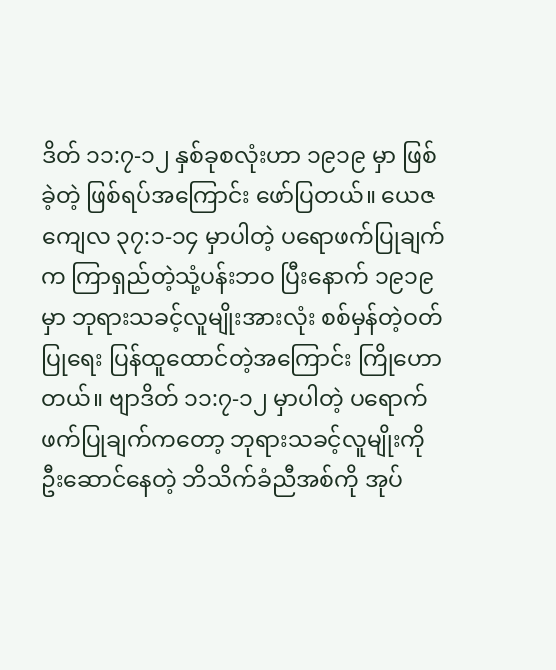ဒိတ် ၁၁:၇-၁၂ နှစ်ခုစလုံးဟာ ၁၉၁၉ မှာ ဖြစ်ခဲ့တဲ့ ဖြစ်ရပ်အကြောင်း ဖော်ပြတယ်။ ယေဇကျေလ ၃၇:၁-၁၄ မှာပါတဲ့ ပရောဖက်ပြုချက်က ကြာရှည်တဲ့သုံ့ပန်းဘဝ ပြီးနောက် ၁၉၁၉ မှာ ဘုရားသခင့်လူမျိုးအားလုံး စစ်မှန်တဲ့ဝတ်ပြုရေး ပြန်ထူထောင်တဲ့အကြောင်း ကြိုဟောတယ်။ ဗျာဒိတ် ၁၁:၇-၁၂ မှာပါတဲ့ ပရောက်ဖက်ပြုချက်ကတော့ ဘုရားသခင့်လူမျိုးကို ဦးဆောင်နေတဲ့ ဘိသိက်ခံညီအစ်ကို အုပ်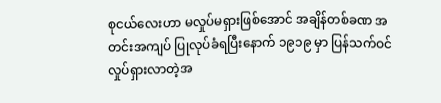စုငယ်လေးဟာ မလှုပ်မရှားဖြစ်အောင် အချိန်တစ်ခဏ အတင်းအကျပ် ပြုလုပ်ခံရပြီးနောက် ၁၉၁၉ မှာ ပြန်သက်ဝင်လှုပ်ရှားလာတဲ့အ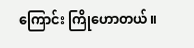ကြောင်း ကြိုဟောတယ်။